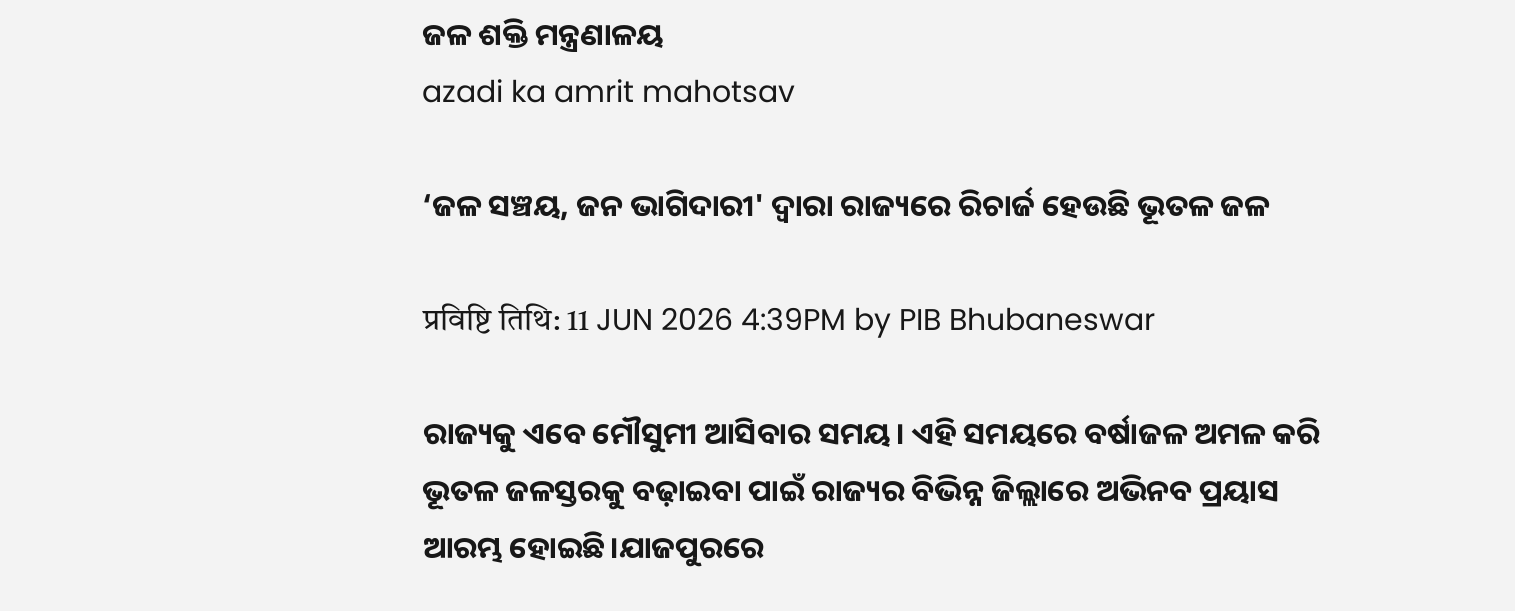ଜଳ ଶକ୍ତି ମନ୍ତ୍ରଣାଳୟ
azadi ka amrit mahotsav

‘ଜଳ ସଞ୍ଚୟ, ଜନ ଭାଗିଦାରୀ' ଦ୍ୱାରା ରାଜ୍ୟରେ ରିଚାର୍ଜ ହେଉଛି ଭୂତଳ ଜଳ

प्रविष्टि तिथि: 11 JUN 2026 4:39PM by PIB Bhubaneswar

ରାଜ୍ୟକୁ ଏବେ ମୌସୁମୀ ଆସିବାର ସମୟ। ଏହି ସମୟରେ ବର୍ଷାଜଳ ଅମଳ କରି ଭୂତଳ ଜଳସ୍ତରକୁ ବଢ଼ାଇବା ପାଇଁ ରାଜ୍ୟର ବିଭିନ୍ନ ଜିଲ୍ଲାରେ ଅଭିନବ ପ୍ରୟାସ ଆରମ୍ଭ ହୋଇଛି।ଯାଜପୁରରେ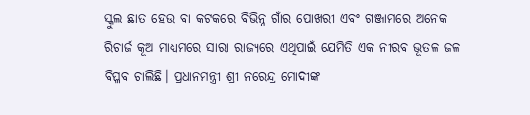ସ୍କୁଲ ଛାତ ହେଉ ବା କଟକରେ ବିଭିନ୍ନ ଗାଁର ପୋଖରୀ ଏବଂ ଗଞ୍ଜାମରେ ଅନେକ ରିଚାର୍ଜ କୂଅ ମାଧ୍ୟମରେ ସାରା ରାଜ୍ୟରେ ଏଥିପାଇଁ ଯେମିତି ଏକ ନୀରବ ଭୂତଳ ଜଳ ବିପ୍ଳବ ଚାଲିଛି। ପ୍ରଧାନମନ୍ତ୍ରୀ ଶ୍ରୀ ନରେନ୍ଦ୍ର ମୋଦୀଙ୍କ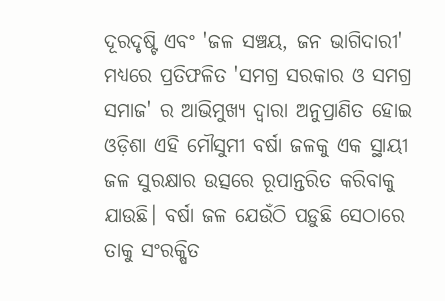ଦୂରଦୃଷ୍ଟି ଏବଂ 'ଜଳ ସଞ୍ଚୟ, ଜନ ଭାଗିଦାରୀ' ମଧ୍ୟରେ ପ୍ରତିଫଳିତ 'ସମଗ୍ର ସରକାର ଓ ସମଗ୍ର ସମାଜ' ର ଆଭିମୁଖ୍ୟ ଦ୍ୱାରା ଅନୁପ୍ରାଣିତ ହୋଇ ଓଡ଼ିଶା ଏହି ମୌସୁମୀ ବର୍ଷା ଜଳକୁ ଏକ ସ୍ଥାୟୀ ଜଳ ସୁରକ୍ଷାର ଉତ୍ସରେ ରୂପାନ୍ତରିତ କରିବାକୁ ଯାଉଛି। ବର୍ଷା ଜଳ ଯେଉଁଠି ପଡ଼ୁଛି ସେଠାରେ ତାକୁ ସଂରକ୍ଷିତ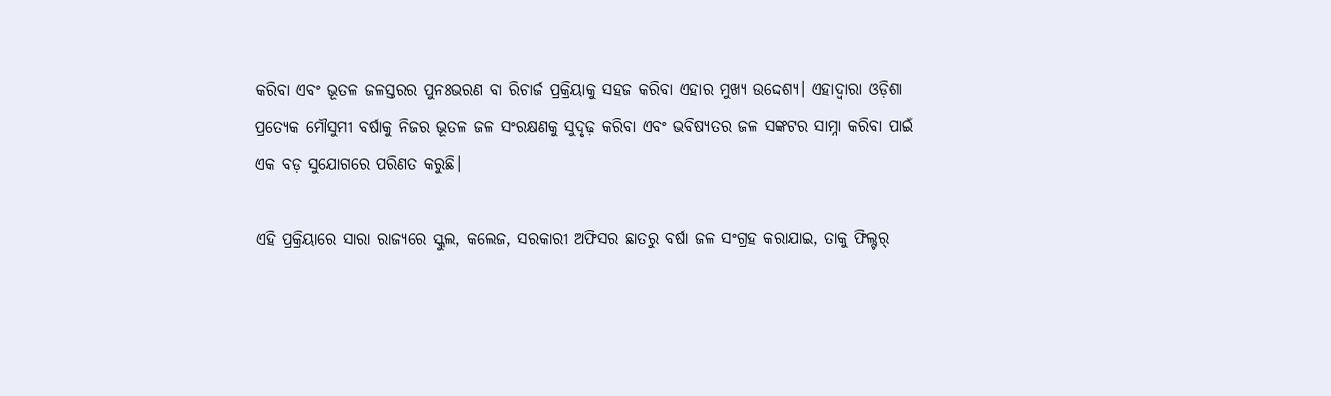କରିବା ଏବଂ ଭୂତଳ ଜଳସ୍ତରର ପୁନଃଭରଣ ବା ରିଚାର୍ଜ ପ୍ରକ୍ରିୟାକୁ ସହଜ କରିବା ଏହାର ମୁଖ୍ୟ ଉଦ୍ଦେଶ୍ୟ। ଏହାଦ୍ୱାରା ଓଡ଼ିଶା ପ୍ରତ୍ୟେକ ମୌସୁମୀ ବର୍ଷାକୁ ନିଜର ଭୂତଳ ଜଳ ସଂରକ୍ଷଣକୁ ସୁଦୃଢ଼ କରିବା ଏବଂ ଭବିଷ୍ୟତର ଜଳ ସଙ୍କଟର ସାମ୍ନା କରିବା ପାଇଁ ଏକ ବଡ଼ ସୁଯୋଗରେ ପରିଣତ କରୁଛି।

ଏହି ପ୍ରକ୍ରିୟାରେ ସାରା ରାଜ୍ୟରେ ସ୍କୁଲ, କଲେଜ, ସରକାରୀ ଅଫିସର ଛାତରୁ ବର୍ଷା ଜଳ ସଂଗ୍ରହ କରାଯାଇ, ତାକୁ ଫିଲ୍ଟର୍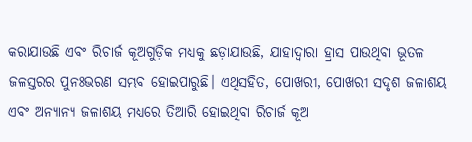କରାଯାଉଛି ଏବଂ ରିଚାର୍ଜ କୂଅଗୁଡ଼ିକ ମଧ୍ୟକୁ ଛଡ଼ାଯାଉଛି, ଯାହାଦ୍ୱାରା ହ୍ରାସ ପାଉଥିବା ଭୂତଳ ଜଳସ୍ତରର ପୁନଃଭରଣ ସମ୍ଭବ ହୋଇପାରୁଛି। ଏଥିସହିତ, ପୋଖରୀ, ପୋଖରୀ ସଦୃଶ ଜଳାଶୟ ଏବଂ ଅନ୍ୟାନ୍ୟ ଜଳାଶୟ ମଧ୍ୟରେ ତିଆରି ହୋଇଥିବା ରିଚାର୍ଜ କୂଅ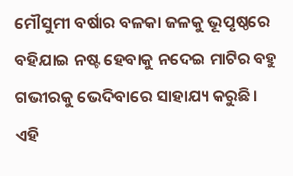ମୌସୁମୀ ବର୍ଷାର ବଳକା ଜଳକୁ ଭୂପୃଷ୍ଠରେ ବହିଯାଇ ନଷ୍ଟ ହେବାକୁ ନଦେଇ ମାଟିର ବହୁ ଗଭୀରକୁ ଭେଦିବାରେ ସାହାଯ୍ୟ କରୁଛି। ଏହି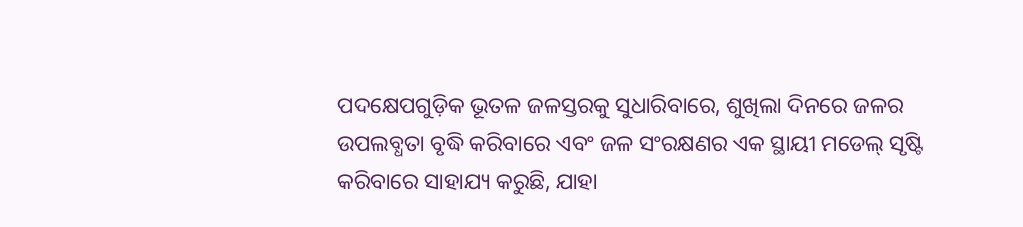ପଦକ୍ଷେପଗୁଡ଼ିକ ଭୂତଳ ଜଳସ୍ତରକୁ ସୁଧାରିବାରେ, ଶୁଖିଲା ଦିନରେ ଜଳର ଉପଲବ୍ଧତା ବୃଦ୍ଧି କରିବାରେ ଏବଂ ଜଳ ସଂରକ୍ଷଣର ଏକ ସ୍ଥାୟୀ ମଡେଲ୍ ସୃଷ୍ଟି କରିବାରେ ସାହାଯ୍ୟ କରୁଛି, ଯାହା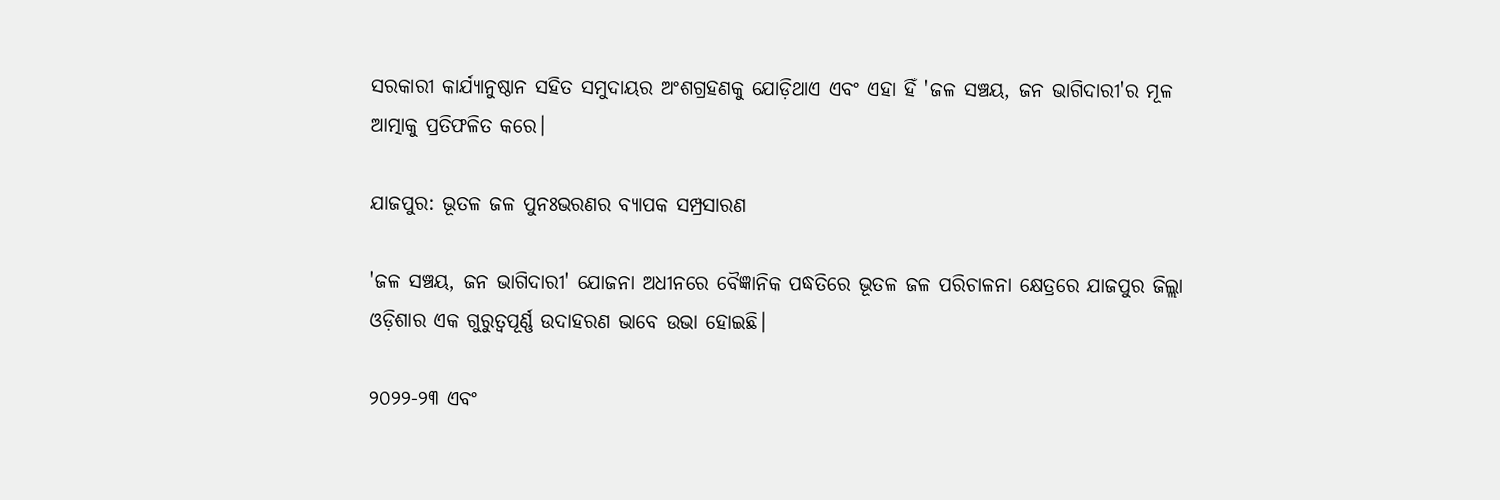ସରକାରୀ କାର୍ଯ୍ୟାନୁଷ୍ଠାନ ସହିତ ସମୁଦାୟର ଅଂଶଗ୍ରହଣକୁ ଯୋଡ଼ିଥାଏ ଏବଂ ଏହା ହିଁ 'ଜଳ ସଞ୍ଚୟ, ଜନ ଭାଗିଦାରୀ'ର ମୂଳ ଆତ୍ମାକୁ ପ୍ରତିଫଳିତ କରେ।

ଯାଜପୁର: ଭୂତଳ ଜଳ ପୁନଃଭରଣର ବ୍ୟାପକ ସମ୍ପ୍ରସାରଣ

'ଜଳ ସଞ୍ଚୟ, ଜନ ଭାଗିଦାରୀ' ଯୋଜନା ଅଧୀନରେ ବୈଜ୍ଞାନିକ ପଦ୍ଧତିରେ ଭୂତଳ ଜଳ ପରିଚାଳନା କ୍ଷେତ୍ରରେ ଯାଜପୁର ଜିଲ୍ଲା ଓଡ଼ିଶାର ଏକ ଗୁରୁତ୍ୱପୂର୍ଣ୍ଣ ଉଦାହରଣ ଭାବେ ଉଭା ହୋଇଛି।

୨୦୨୨-୨୩ ଏବଂ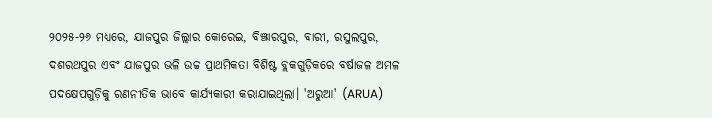୨୦୨୫-୨୬ ମଧ୍ୟରେ, ଯାଜପୁର ଜିଲ୍ଲାର କୋରେଇ, ବିଞ୍ଝାରପୁର, ବାରୀ, ରସୁଲପୁର, ଦଶରଥପୁର ଏବଂ ଯାଜପୁର ଭଳି ଉଚ୍ଚ ପ୍ରାଥମିକତା ବିଶିଷ୍ଟ ବ୍ଲକଗୁଡ଼ିକରେ ବର୍ଷାଜଳ ଅମଳ ପଦକ୍ଷେପଗୁଡ଼ିକୁ ରଣନୀତିକ ଭାବେ କାର୍ଯ୍ୟକାରୀ କରାଯାଇଥିଲା। 'ଅରୁଆ' (ARUA)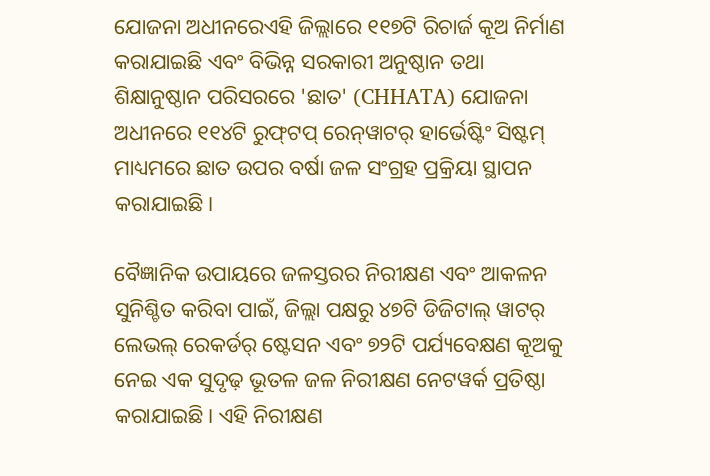ଯୋଜନା ଅଧୀନରେଏହି ଜିଲ୍ଲାରେ ୧୧୭ଟି ରିଚାର୍ଜ କୂଅ ନିର୍ମାଣ କରାଯାଇଛି ଏବଂ ବିଭିନ୍ନ ସରକାରୀ ଅନୁଷ୍ଠାନ ତଥା ଶିକ୍ଷାନୁଷ୍ଠାନ ପରିସରରେ 'ଛାତ' (CHHATA) ଯୋଜନା ଅଧୀନରେ ୧୧୪ଟି ରୁଫ୍‌ଟପ୍ ରେନ୍‌ୱାଟର୍ ହାର୍ଭେଷ୍ଟିଂ ସିଷ୍ଟମ୍ ମାଧ୍ୟମରେ ଛାତ ଉପର ବର୍ଷା ଜଳ ସଂଗ୍ରହ ପ୍ରକ୍ରିୟା ସ୍ଥାପନ କରାଯାଇଛି।

ବୈଜ୍ଞାନିକ ଉପାୟରେ ଜଳସ୍ତରର ନିରୀକ୍ଷଣ ଏବଂ ଆକଳନ ସୁନିଶ୍ଚିତ କରିବା ପାଇଁ, ଜିଲ୍ଲା ପକ୍ଷରୁ ୪୭ଟି ଡିଜିଟାଲ୍ ୱାଟର୍ ଲେଭଲ୍ ରେକର୍ଡର୍ ଷ୍ଟେସନ ଏବଂ ୭୨ଟି ପର୍ଯ୍ୟବେକ୍ଷଣ କୂଅକୁ ନେଇ ଏକ ସୁଦୃଢ଼ ଭୂତଳ ଜଳ ନିରୀକ୍ଷଣ ନେଟୱର୍କ ପ୍ରତିଷ୍ଠା କରାଯାଇଛି। ଏହି ନିରୀକ୍ଷଣ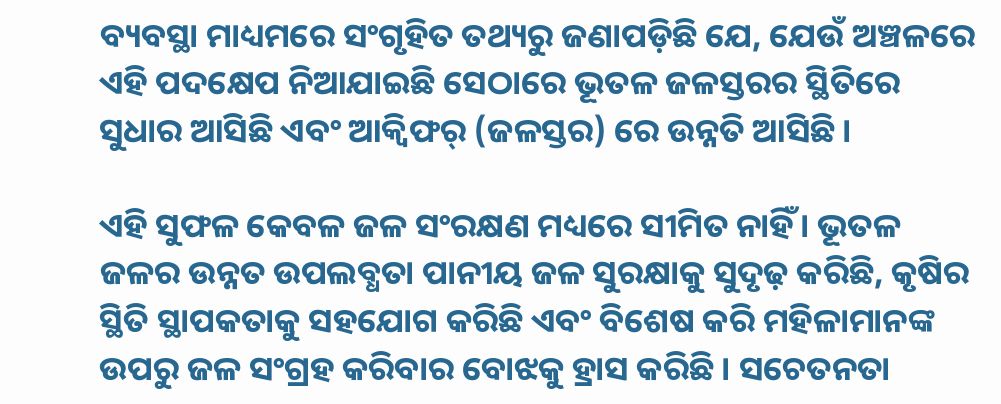ବ୍ୟବସ୍ଥା ମାଧ୍ୟମରେ ସଂଗୃହିତ ତଥ୍ୟରୁ ଜଣାପଡ଼ିଛି ଯେ, ଯେଉଁ ଅଞ୍ଚଳରେ ଏହି ପଦକ୍ଷେପ ନିଆଯାଇଛି ସେଠାରେ ଭୂତଳ ଜଳସ୍ତରର ସ୍ଥିତିରେ ସୁଧାର ଆସିଛି ଏବଂ ଆକ୍ୱିଫର୍ (ଜଳସ୍ତର) ରେ ଉନ୍ନତି ଆସିଛି।

ଏହି ସୁଫଳ କେବଳ ଜଳ ସଂରକ୍ଷଣ ମଧ୍ୟରେ ସୀମିତ ନାହିଁ। ଭୂତଳ ଜଳର ଉନ୍ନତ ଉପଲବ୍ଧତା ପାନୀୟ ଜଳ ସୁରକ୍ଷାକୁ ସୁଦୃଢ଼ କରିଛି, କୃଷିର ସ୍ଥିତି ସ୍ଥାପକତାକୁ ସହଯୋଗ କରିଛି ଏବଂ ବିଶେଷ କରି ମହିଳାମାନଙ୍କ ଉପରୁ ଜଳ ସଂଗ୍ରହ କରିବାର ବୋଝକୁ ହ୍ରାସ କରିଛି। ସଚେତନତା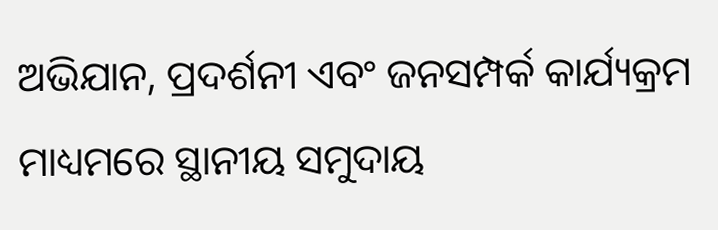ଅଭିଯାନ, ପ୍ରଦର୍ଶନୀ ଏବଂ ଜନସମ୍ପର୍କ କାର୍ଯ୍ୟକ୍ରମ ମାଧ୍ୟମରେ ସ୍ଥାନୀୟ ସମୁଦାୟ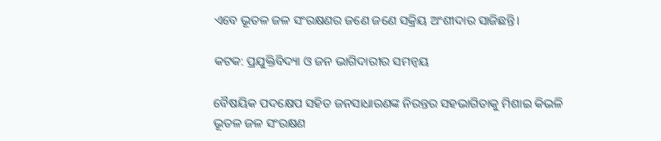ଏବେ ଭୂତଳ ଜଳ ସଂରକ୍ଷଣର ଜଣେ ଜଣେ ସକ୍ରିୟ ଅଂଶୀଦାର ସାଜିଛନ୍ତି।

କଟକ: ପ୍ରଯୁକ୍ତିବିଦ୍ୟା ଓ ଜନ ଭାଗିଦାରୀର ସମନ୍ୱୟ

ବୈଷୟିକ ପଦକ୍ଷେପ ସହିତ ଜନସାଧାରଣଙ୍କ ନିରନ୍ତର ସହଭାଗିତାକୁ ମିଶାଇ କିଭଳି ଭୂତଳ ଜଳ ସଂରକ୍ଷଣ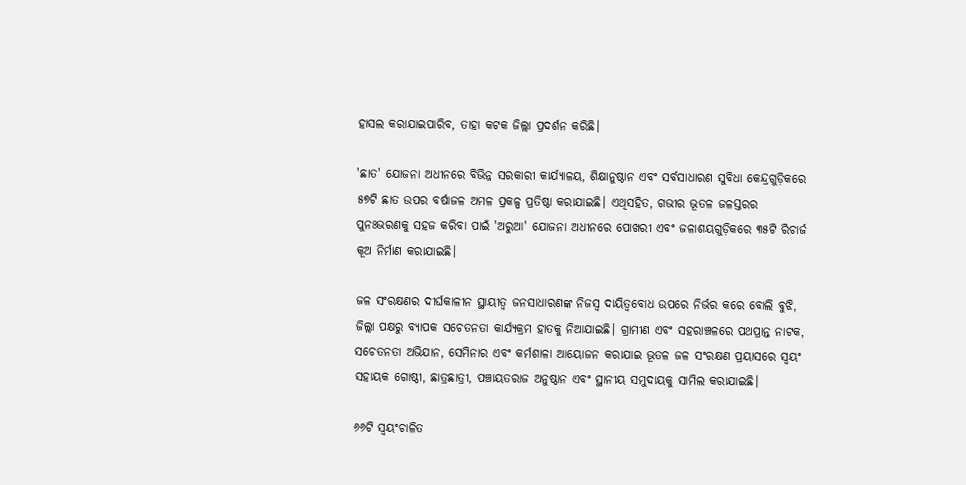ହାସଲ କରାଯାଇପାରିବ, ତାହା କଟକ ଜିଲ୍ଲା ପ୍ରଦର୍ଶନ କରିଛି।

'ଛାତ' ଯୋଜନା ଅଧୀନରେ ବିଭିନ୍ନ ସରକାରୀ କାର୍ଯ୍ୟାଳୟ, ଶିକ୍ଷାନୁଷ୍ଠାନ ଏବଂ ସର୍ବସାଧାରଣ ସୁବିଧା କେନ୍ଦ୍ରଗୁଡ଼ିକରେ ୫୭ଟି ଛାତ ଉପର ବର୍ଷାଜଳ ଅମଳ ପ୍ରକଳ୍ପ ପ୍ରତିଷ୍ଠା କରାଯାଇଛି। ଏଥିସହିତ, ଗଭୀର ଭୂତଳ ଜଳସ୍ତରର ପୁନଃଭରଣକୁ ସହଜ କରିବା ପାଇଁ 'ଅରୁଆ' ଯୋଜନା ଅଧୀନରେ ପୋଖରୀ ଏବଂ ଜଳାଶୟଗୁଡ଼ିକରେ ୩୫ଟି ରିଚାର୍ଜ କୂଅ ନିର୍ମାଣ କରାଯାଇଛି।

ଜଳ ସଂରକ୍ଷଣର ଦୀର୍ଘକାଳୀନ ସ୍ଥାୟୀତ୍ୱ ଜନସାଧାରଣଙ୍କ ନିଜସ୍ୱ ଦାୟିତ୍ୱବୋଧ ଉପରେ ନିର୍ଭର କରେ ବୋଲି ବୁଝି, ଜିଲ୍ଲା ପକ୍ଷରୁ ବ୍ୟାପକ ସଚେତନତା କାର୍ଯ୍ୟକ୍ରମ ହାତକୁ ନିଆଯାଇଛି। ଗ୍ରାମୀଣ ଏବଂ ସହରାଞ୍ଚଳରେ ପଥପ୍ରାନ୍ତ ନାଟକ, ସଚେତନତା ଅଭିଯାନ, ସେମିନାର ଏବଂ କର୍ମଶାଳା ଆୟୋଜନ କରାଯାଇ ଭୂତଳ ଜଳ ସଂରକ୍ଷଣ ପ୍ରୟାସରେ ସ୍ୱୟଂ ସହାୟକ ଗୋଷ୍ଠୀ, ଛାତ୍ରଛାତ୍ରୀ, ପଞ୍ଚାୟତରାଜ ଅନୁଷ୍ଠାନ ଏବଂ ସ୍ଥାନୀୟ ସମୁଦାୟକୁ ସାମିଲ କରାଯାଇଛି।

୬୬ଟି ସ୍ୱୟଂଚାଳିତ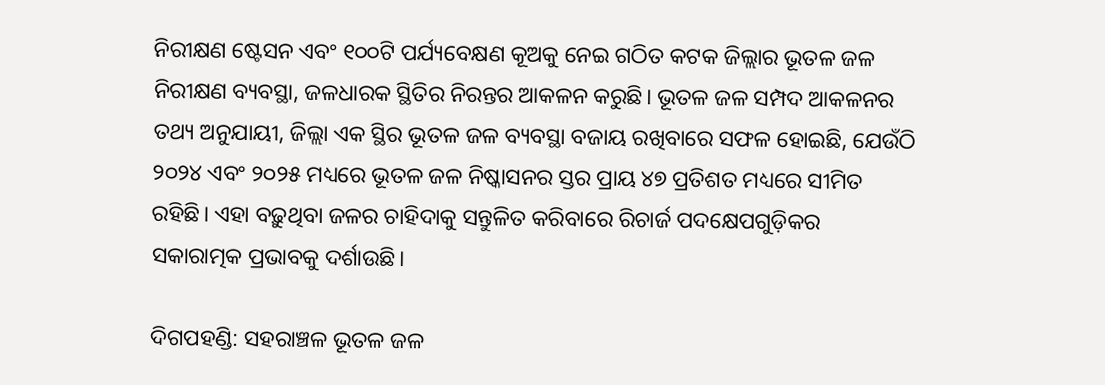ନିରୀକ୍ଷଣ ଷ୍ଟେସନ ଏବଂ ୧୦୦ଟି ପର୍ଯ୍ୟବେକ୍ଷଣ କୂଅକୁ ନେଇ ଗଠିତ କଟକ ଜିଲ୍ଲାର ଭୂତଳ ଜଳ ନିରୀକ୍ଷଣ ବ୍ୟବସ୍ଥା, ଜଳଧାରକ ସ୍ଥିତିର ନିରନ୍ତର ଆକଳନ କରୁଛି। ଭୂତଳ ଜଳ ସମ୍ପଦ ଆକଳନର ତଥ୍ୟ ଅନୁଯାୟୀ, ଜିଲ୍ଲା ଏକ ସ୍ଥିର ଭୂତଳ ଜଳ ବ୍ୟବସ୍ଥା ବଜାୟ ରଖିବାରେ ସଫଳ ହୋଇଛି, ଯେଉଁଠି ୨୦୨୪ ଏବଂ ୨୦୨୫ ମଧ୍ୟରେ ଭୂତଳ ଜଳ ନିଷ୍କାସନର ସ୍ତର ପ୍ରାୟ ୪୭ ପ୍ରତିଶତ ମଧ୍ୟରେ ସୀମିତ ରହିଛି। ଏହା ବଢ଼ୁଥିବା ଜଳର ଚାହିଦାକୁ ସନ୍ତୁଳିତ କରିବାରେ ରିଚାର୍ଜ ପଦକ୍ଷେପଗୁଡ଼ିକର ସକାରାତ୍ମକ ପ୍ରଭାବକୁ ଦର୍ଶାଉଛି।

ଦିଗପହଣ୍ଡି: ସହରାଞ୍ଚଳ ଭୂତଳ ଜଳ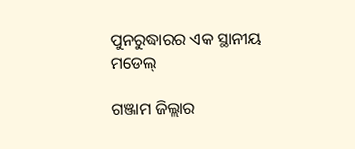ପୁନରୁଦ୍ଧାରର ଏକ ସ୍ଥାନୀୟ ମଡେଲ୍

ଗଞ୍ଜାମ ଜିଲ୍ଲାର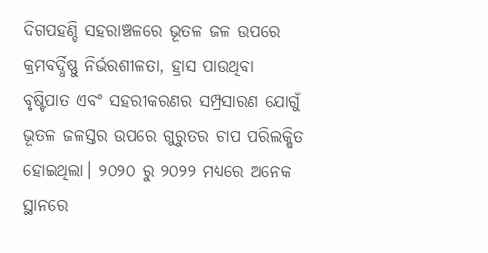ଦିଗପହଣ୍ଡି ସହରାଞ୍ଚଳରେ ଭୂତଳ ଜଳ ଉପରେ କ୍ରମବର୍ଦ୍ଧିଷ୍ଣୁ ନିର୍ଭରଶୀଳତା, ହ୍ରାସ ପାଉଥିବା ବୃଷ୍ଟିପାତ ଏବଂ ସହରୀକରଣର ସମ୍ପ୍ରସାରଣ ଯୋଗୁଁ ଭୂତଳ ଜଳସ୍ତର ଉପରେ ଗୁରୁତର ଚାପ ପରିଲକ୍ଷିତ ହୋଇଥିଲା। ୨୦୨୦ ରୁ ୨୦୨୨ ମଧ୍ୟରେ ଅନେକ ସ୍ଥାନରେ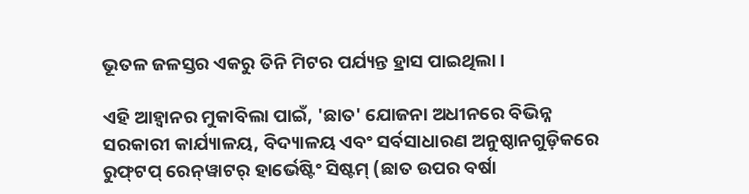ଭୂତଳ ଜଳସ୍ତର ଏକରୁ ତିନି ମିଟର ପର୍ଯ୍ୟନ୍ତ ହ୍ରାସ ପାଇଥିଲା।

ଏହି ଆହ୍ୱାନର ମୁକାବିଲା ପାଇଁ, 'ଛାତ' ଯୋଜନା ଅଧୀନରେ ବିଭିନ୍ନ ସରକାରୀ କାର୍ଯ୍ୟାଳୟ, ବିଦ୍ୟାଳୟ ଏବଂ ସର୍ବସାଧାରଣ ଅନୁଷ୍ଠାନଗୁଡ଼ିକରେ ରୁଫ୍‌ଟପ୍ ରେନ୍‌ୱାଟର୍ ହାର୍ଭେଷ୍ଟିଂ ସିଷ୍ଟମ୍ (ଛାତ ଉପର ବର୍ଷା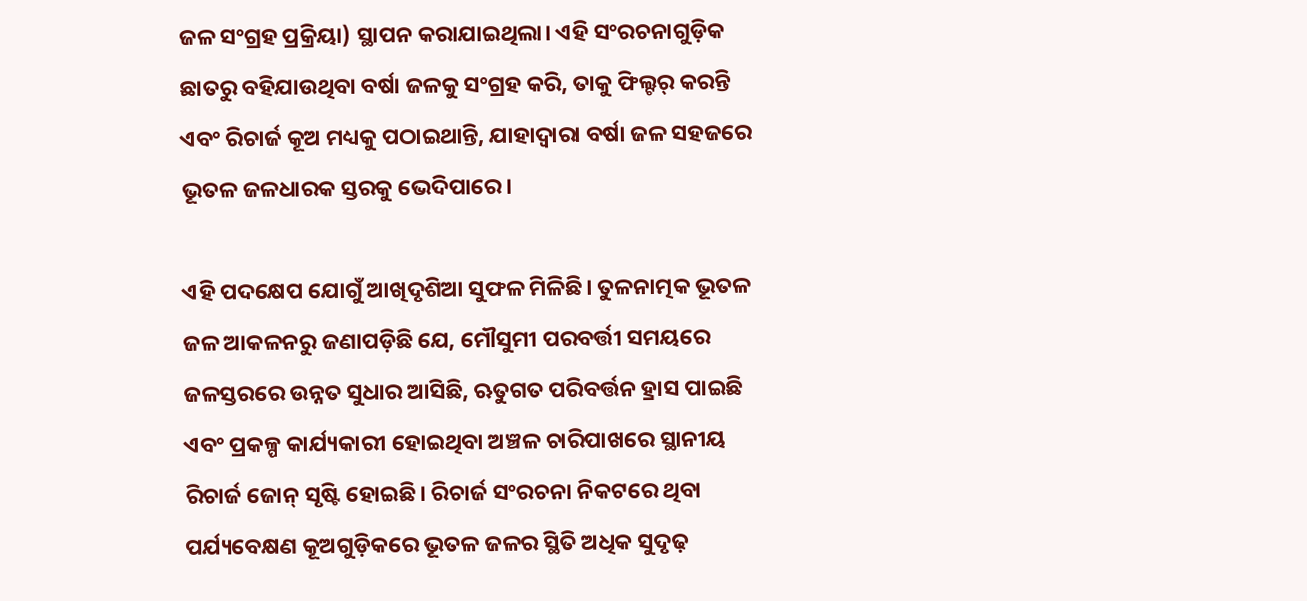ଜଳ ସଂଗ୍ରହ ପ୍ରକ୍ରିୟା) ସ୍ଥାପନ କରାଯାଇଥିଲା। ଏହି ସଂରଚନାଗୁଡ଼ିକ ଛାତରୁ ବହିଯାଉଥିବା ବର୍ଷା ଜଳକୁ ସଂଗ୍ରହ କରି, ତାକୁ ଫିଲ୍ଟର୍ କରନ୍ତି ଏବଂ ରିଚାର୍ଜ କୂଅ ମଧ୍ୟକୁ ପଠାଇଥାନ୍ତି, ଯାହାଦ୍ୱାରା ବର୍ଷା ଜଳ ସହଜରେ ଭୂତଳ ଜଳଧାରକ ସ୍ତରକୁ ଭେଦିପାରେ।

ଏହି ପଦକ୍ଷେପ ଯୋଗୁଁ ଆଖିଦୃଶିଆ ସୁଫଳ ମିଳିଛି। ତୁଳନାତ୍ମକ ଭୂତଳ ଜଳ ଆକଳନରୁ ଜଣାପଡ଼ିଛି ଯେ, ମୌସୁମୀ ପରବର୍ତ୍ତୀ ସମୟରେ ଜଳସ୍ତରରେ ଉନ୍ନତ ସୁଧାର ଆସିଛି, ଋତୁଗତ ପରିବର୍ତ୍ତନ ହ୍ରାସ ପାଇଛି ଏବଂ ପ୍ରକଳ୍ପ କାର୍ଯ୍ୟକାରୀ ହୋଇଥିବା ଅଞ୍ଚଳ ଚାରିପାଖରେ ସ୍ଥାନୀୟ ରିଚାର୍ଜ ଜୋନ୍‌ ସୃଷ୍ଟି ହୋଇଛି। ରିଚାର୍ଜ ସଂରଚନା ନିକଟରେ ଥିବା ପର୍ଯ୍ୟବେକ୍ଷଣ କୂଅଗୁଡ଼ିକରେ ଭୂତଳ ଜଳର ସ୍ଥିତି ଅଧିକ ସୁଦୃଢ଼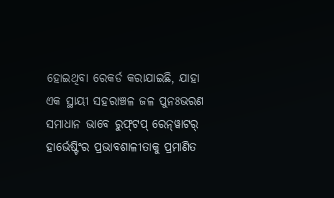ହୋଇଥିବା ରେକର୍ଡ କରାଯାଇଛି, ଯାହା ଏକ ସ୍ଥାୟୀ ସହରାଞ୍ଚଳ ଜଳ ପୁନଃଭରଣ ସମାଧାନ ଭାବେ ରୁଫ୍‌ଟପ୍ ରେନ୍‌ୱାଟର୍ ହାର୍ଭେଷ୍ଟିଂର ପ୍ରଭାବଶାଳୀତାକୁ ପ୍ରମାଣିତ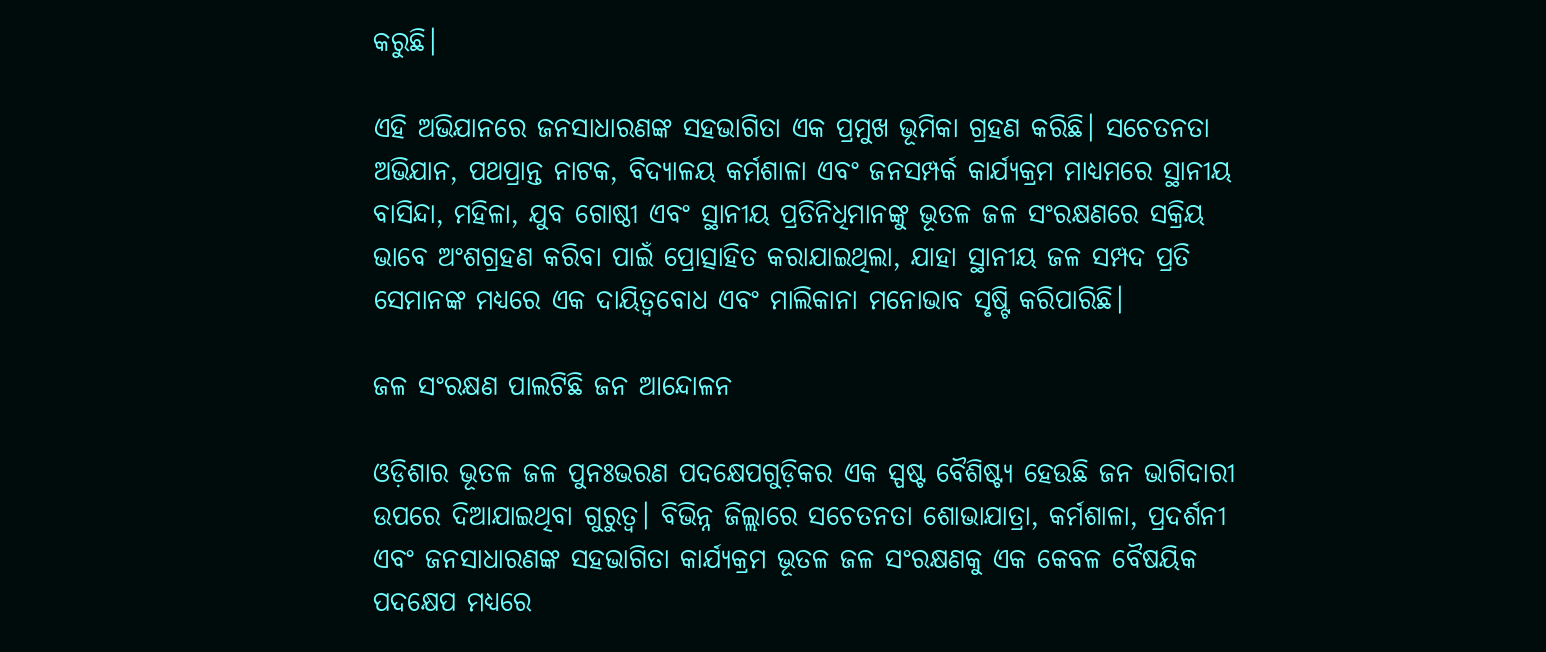କରୁଛି।

ଏହି ଅଭିଯାନରେ ଜନସାଧାରଣଙ୍କ ସହଭାଗିତା ଏକ ପ୍ରମୁଖ ଭୂମିକା ଗ୍ରହଣ କରିଛି। ସଚେତନତା ଅଭିଯାନ, ପଥପ୍ରାନ୍ତ ନାଟକ, ବିଦ୍ୟାଳୟ କର୍ମଶାଳା ଏବଂ ଜନସମ୍ପର୍କ କାର୍ଯ୍ୟକ୍ରମ ମାଧ୍ୟମରେ ସ୍ଥାନୀୟ ବାସିନ୍ଦା, ମହିଳା, ଯୁବ ଗୋଷ୍ଠୀ ଏବଂ ସ୍ଥାନୀୟ ପ୍ରତିନିଧିମାନଙ୍କୁ ଭୂତଳ ଜଳ ସଂରକ୍ଷଣରେ ସକ୍ରିୟ ଭାବେ ଅଂଶଗ୍ରହଣ କରିବା ପାଇଁ ପ୍ରୋତ୍ସାହିତ କରାଯାଇଥିଲା, ଯାହା ସ୍ଥାନୀୟ ଜଳ ସମ୍ପଦ ପ୍ରତି ସେମାନଙ୍କ ମଧ୍ୟରେ ଏକ ଦାୟିତ୍ୱବୋଧ ଏବଂ ମାଲିକାନା ମନୋଭାବ ସୃଷ୍ଟି କରିପାରିଛି।

ଜଳ ସଂରକ୍ଷଣ ପାଲଟିଛି ଜନ ଆନ୍ଦୋଳନ

ଓଡ଼ିଶାର ଭୂତଳ ଜଳ ପୁନଃଭରଣ ପଦକ୍ଷେପଗୁଡ଼ିକର ଏକ ସ୍ପଷ୍ଟ ବୈଶିଷ୍ଟ୍ୟ ହେଉଛି ଜନ ଭାଗିଦାରୀ ଉପରେ ଦିଆଯାଇଥିବା ଗୁରୁତ୍ୱ। ବିଭିନ୍ନ ଜିଲ୍ଲାରେ ସଚେତନତା ଶୋଭାଯାତ୍ରା, କର୍ମଶାଳା, ପ୍ରଦର୍ଶନୀ ଏବଂ ଜନସାଧାରଣଙ୍କ ସହଭାଗିତା କାର୍ଯ୍ୟକ୍ରମ ଭୂତଳ ଜଳ ସଂରକ୍ଷଣକୁ ଏକ କେବଳ ବୈଷୟିକ ପଦକ୍ଷେପ ମଧ୍ୟରେ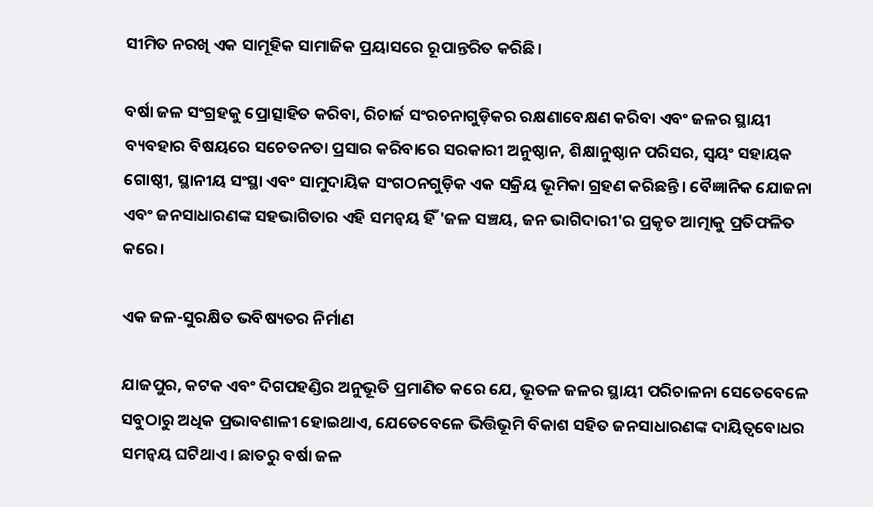ସୀମିତ ନରଖି ଏକ ସାମୂହିକ ସାମାଜିକ ପ୍ରୟାସରେ ରୂପାନ୍ତରିତ କରିଛି।

ବର୍ଷା ଜଳ ସଂଗ୍ରହକୁ ପ୍ରୋତ୍ସାହିତ କରିବା, ରିଚାର୍ଜ ସଂରଚନାଗୁଡ଼ିକର ରକ୍ଷଣାବେକ୍ଷଣ କରିବା ଏବଂ ଜଳର ସ୍ଥାୟୀ ବ୍ୟବହାର ବିଷୟରେ ସଚେତନତା ପ୍ରସାର କରିବାରେ ସରକାରୀ ଅନୁଷ୍ଠାନ, ଶିକ୍ଷାନୁଷ୍ଠାନ ପରିସର, ସ୍ୱୟଂ ସହାୟକ ଗୋଷ୍ଠୀ, ସ୍ଥାନୀୟ ସଂସ୍ଥା ଏବଂ ସାମୁଦାୟିକ ସଂଗଠନଗୁଡ଼ିକ ଏକ ସକ୍ରିୟ ଭୂମିକା ଗ୍ରହଣ କରିଛନ୍ତି। ବୈଜ୍ଞାନିକ ଯୋଜନା ଏବଂ ଜନସାଧାରଣଙ୍କ ସହଭାଗିତାର ଏହି ସମନ୍ୱୟ ହିଁ 'ଜଳ ସଞ୍ଚୟ, ଜନ ଭାଗିଦାରୀ'ର ପ୍ରକୃତ ଆତ୍ମାକୁ ପ୍ରତିଫଳିତ କରେ।

ଏକ ଜଳ-ସୁରକ୍ଷିତ ଭବିଷ୍ୟତର ନିର୍ମାଣ

ଯାଜପୁର, କଟକ ଏବଂ ଦିଗପହଣ୍ଡିର ଅନୁଭୂତି ପ୍ରମାଣିତ କରେ ଯେ, ଭୂତଳ ଜଳର ସ୍ଥାୟୀ ପରିଚାଳନା ସେତେବେଳେ ସବୁଠାରୁ ଅଧିକ ପ୍ରଭାବଶାଳୀ ହୋଇଥାଏ, ଯେତେବେଳେ ଭିତ୍ତିଭୂମି ବିକାଶ ସହିତ ଜନସାଧାରଣଙ୍କ ଦାୟିତ୍ୱବୋଧର ସମନ୍ୱୟ ଘଟିଥାଏ। ଛାତରୁ ବର୍ଷା ଜଳ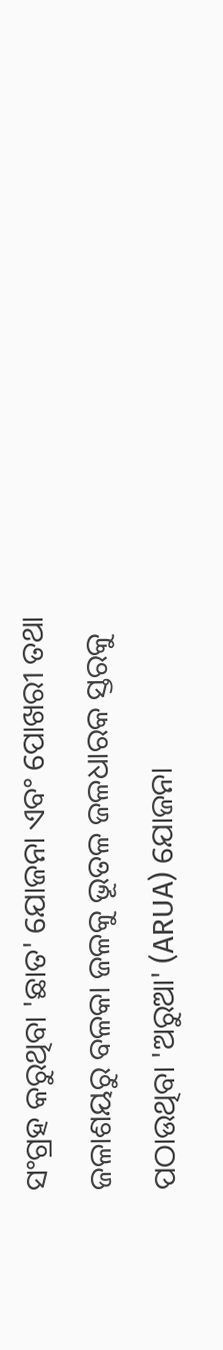ସଂଗ୍ରହ କରୁଥିବା 'ଛାତ' ଯୋଜନା ଏବଂ ପୋଖରୀ ତଥା ଜଳାଶୟରୁ ବଳକା ଜଳକୁ ଭୂତଳ ଜଳଧାରକ ସ୍ତରକୁ ପଠାଉଥିବା 'ଅରୁଆ' (ARUA) ଯୋଜନା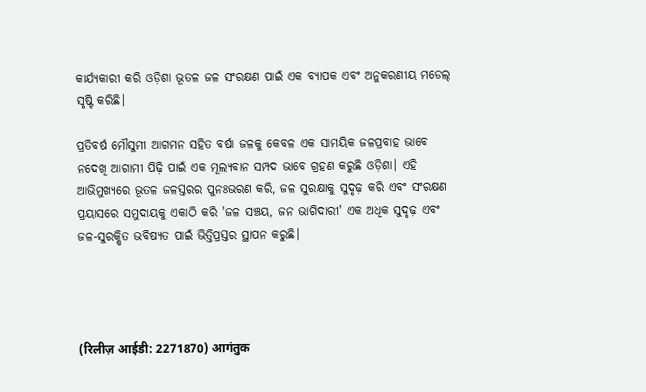କାର୍ଯ୍ୟକାରୀ କରି ଓଡ଼ିଶା ଭୂତଳ ଜଳ ସଂରକ୍ଷଣ ପାଇଁ ଏକ ବ୍ୟାପକ ଏବଂ ଅନୁକରଣୀୟ ମଡେଲ୍ ସୃଷ୍ଟି କରିଛି।

ପ୍ରତିବର୍ଷ ମୌସୁମୀ ଆଗମନ ସହିତ ବର୍ଷା ଜଳକୁ କେବଳ ଏକ ସାମୟିକ ଜଳପ୍ରବାହ ଭାବେ ନଦେଖି ଆଗାମୀ ପିଢ଼ି ପାଇଁ ଏକ ମୂଲ୍ୟବାନ ସମ୍ପଦ ଭାବେ ଗ୍ରହଣ କରୁଛି ଓଡ଼ିଶା। ଏହି ଆଭିମୁଖ୍ୟରେ ଭୂତଳ ଜଳସ୍ତରର ପୁନଃଭରଣ କରି, ଜଳ ସୁରକ୍ଷାକୁ ସୁଦୃଢ଼ କରି ଏବଂ ସଂରକ୍ଷଣ ପ୍ରୟାସରେ ସମୁଦାୟକୁ ଏକାଠି କରି 'ଜଳ ସଞ୍ଚୟ, ଜନ ଭାଗିଦାରୀ' ଏକ ଅଧିକ ସୁଦୃଢ଼ ଏବଂ ଜଳ-ସୁରକ୍ଷିତ ଭବିଷ୍ୟତ ପାଇଁ ଭିତ୍ତିପ୍ରସ୍ତର ସ୍ଥାପନ କରୁଛି।




(रिलीज़ आईडी: 2271870) आगंतुक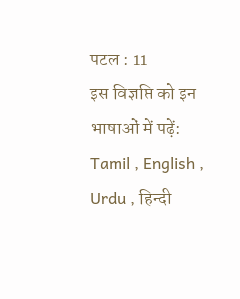पटल : 11
इस विज्ञप्ति को इन भाषाओं में पढ़ें: Tamil , English , Urdu , हिन्दी